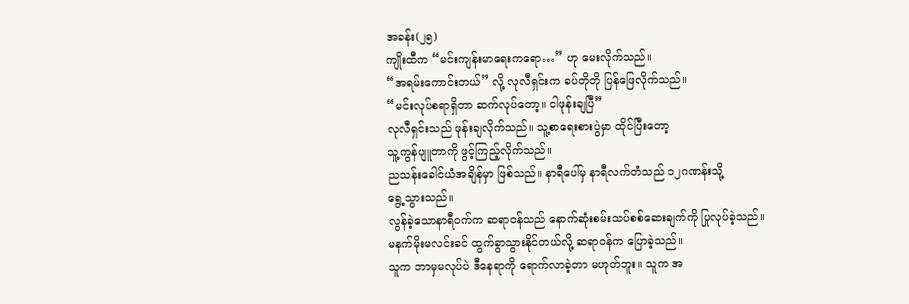အခန်း(၂၅)
ကျိုးထီက “မင်းကျန်းမာရေးကရော…” ဟု မေးလိုက်သည်။
“အရမ်းကောင်းတယ်” လို့ လုလီရှင်းက ခပ်တိုတို ပြန်ဖြေလိုက်သည်။
“မင်းလုပ်စရာရှိတာ ဆက်လုပ်တော့။ ငါဖုန်းချပြီ”
လုလီရှင်းသည် ဖုန်းချလိုက်သည်။ သူ့စာရေးစားပွဲမှာ ထိုင်ပြီးတော့
သူ့ကွန်ပျူတာကို ဖွင့်ကြည့်လိုက်သည်။
ညသန်းခေါင်ယံအချိန်မှာ ဖြစ်သည်။ နာရီပေါ်မှ နာရီလက်တံသည် ၁၂ဂဏန်းသို့
ရွေ့သွားသည်။
လွန်ခဲ့သောနာရီဝက်က ဆရာဝန်သည် နောက်ဆုံးစမ်းသပ်စစ်ဆေးချက်ကို ပြုလုပ်ခဲ့သည်။
မနက်မိုးမလင်းခင် ထွက်ခွာသွားနိုင်တယ်လို့ ဆရာဝန်က ပြောခဲ့သည်။
သူက ဘာမှမလုပ်ပဲ ဒီနေရာကို ရောက်လာခဲ့တာ မဟုတ်ဘူး။ သူက အ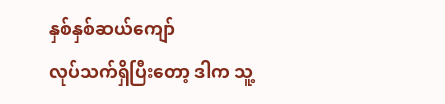နှစ်နှစ်ဆယ်ကျော်
လုပ်သက်ရှိပြီးတော့ ဒါက သူ့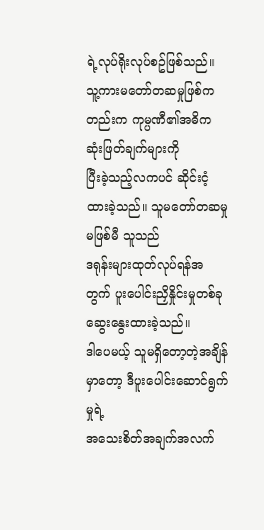ရဲ့လုပ်ရိုးလုပ်စဥ်ဖြစ်သည်။
သူ့ကားမတော်တဆမှုဖြစ်ကတည်းက ကုမ္ပဏီ၏အဓိက ဆုံးဖြတ်ချက်များကို
ပြီးခဲ့သည့်လကပင် ဆိုင်းငံ့ထားခဲ့သည်။ သူမတော်တဆမှုမဖြစ်မီ သူသည်
ဒရုန်းများထုတ်လုပ်ရန်အတွက် ပူးပေါင်းညှိနှိုင်းမှုတစ်ခု ဆွေးနွေးထားခဲ့သည်။
ဒါပေမယ့် သူမရှိတော့တဲ့အချိန်မှာတော့ ဒီပူးပေါင်းဆောင်ရွက်မှုရဲ့
အသေးစိတ်အချက်အလက်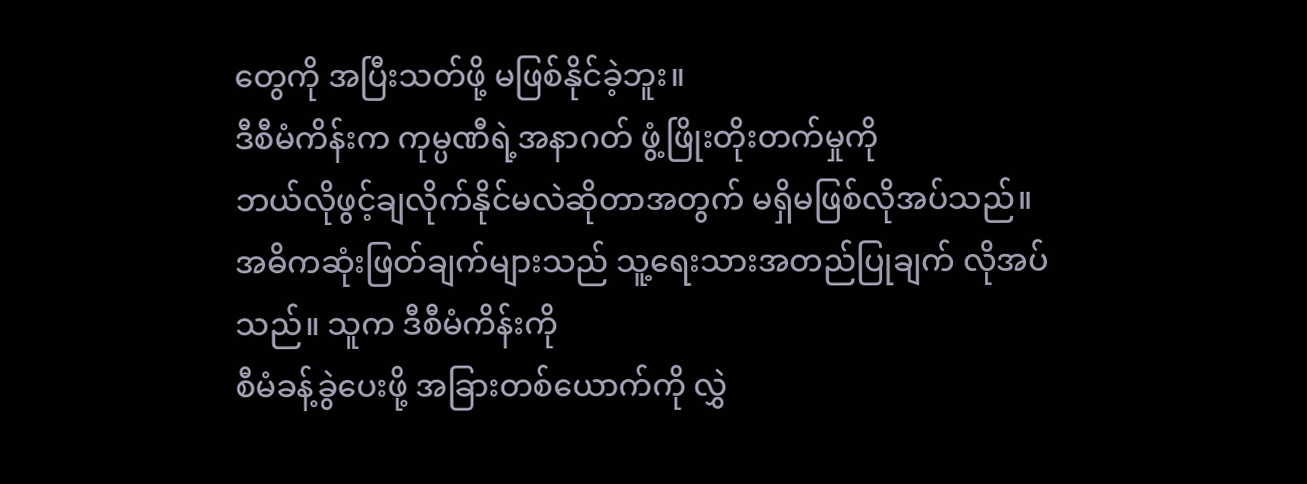တွေကို အပြီးသတ်ဖို့ မဖြစ်နိုင်ခဲ့ဘူး။
ဒီစီမံကိန်းက ကုမ္ပဏီရဲ့အနာဂတ် ဖွံ့ဖြိုးတိုးတက်မှုကို
ဘယ်လိုဖွင့်ချလိုက်နိုင်မလဲဆိုတာအတွက် မရှိမဖြစ်လိုအပ်သည်။
အဓိကဆုံးဖြတ်ချက်များသည် သူ့ရေးသားအတည်ပြုချက် လိုအပ်သည်။ သူက ဒီစီမံကိန်းကို
စီမံခန့်ခွဲပေးဖို့ အခြားတစ်ယောက်ကို လွှဲ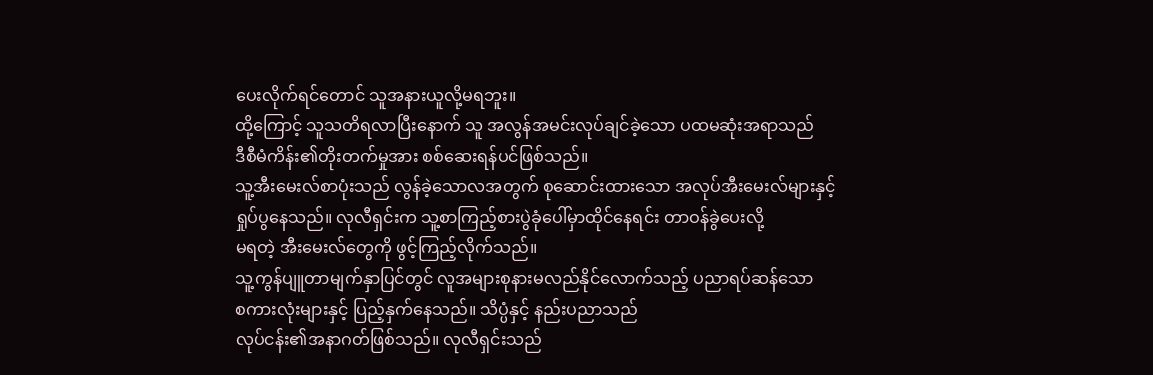ပေးလိုက်ရင်တောင် သူအနားယူလို့မရဘူး။
ထို့ကြောင့် သူသတိရလာပြီးနောက် သူ အလွန်အမင်းလုပ်ချင်ခဲ့သော ပထမဆုံးအရာသည်
ဒီစီမံကိန်း၏တိုးတက်မှုအား စစ်ဆေးရန်ပင်ဖြစ်သည်။
သူ့အီးမေးလ်စာပုံးသည် လွန်ခဲ့သောလအတွက် စုဆောင်းထားသော အလုပ်အီးမေးလ်များနှင့်
ရှုပ်ပွနေသည်။ လုလီရှင်းက သူ့စာကြည့်စားပွဲခုံပေါ်မှာထိုင်နေရင်း တာဝန်ခွဲပေးလို့
မရတဲ့ အီးမေးလ်တွေကို ဖွင့်ကြည့်လိုက်သည်။
သူ့ကွန်ပျူတာမျက်နှာပြင်တွင် လူအများစုနားမလည်နိုင်လောက်သည့် ပညာရပ်ဆန်သော
စကားလုံးများနှင့် ပြည့်နှက်နေသည်။ သိပ္ပံနှင့် နည်းပညာသည်
လုပ်ငန်း၏အနာဂတ်ဖြစ်သည်။ လုလီရှင်းသည်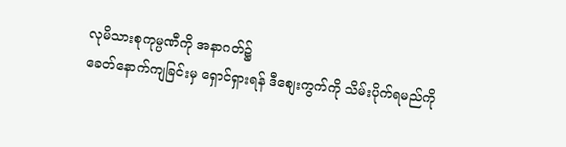လုမိသားစုကုမ္ပဏီကို အနာဂတ်၌
ခေတ်နောက်ကျခြင်းမှ ရှောင်ရှားရန် ဒီစျေးကွက်ကို သိမ်းပိုက်ရမည်ကို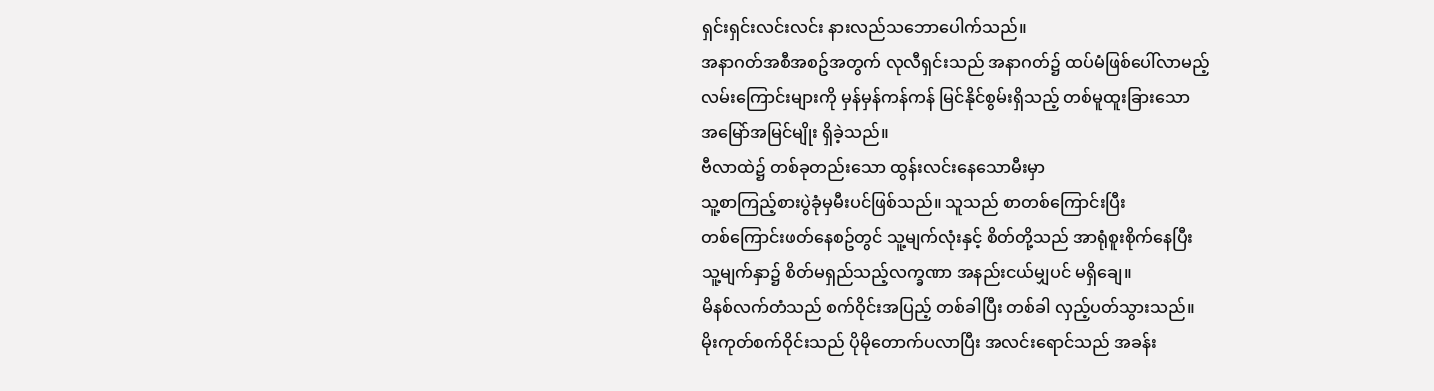ရှင်းရှင်းလင်းလင်း နားလည်သဘောပေါက်သည်။
အနာဂတ်အစီအစဥ်အတွက် လုလီရှင်းသည် အနာဂတ်၌ ထပ်မံဖြစ်ပေါ်လာမည့်
လမ်းကြောင်းများကို မှန်မှန်ကန်ကန် မြင်နိုင်စွမ်းရှိသည့် တစ်မူထူးခြားသော
အမြော်အမြင်မျိုး ရှိခဲ့သည်။
ဗီလာထဲ၌ တစ်ခုတည်းသော ထွန်းလင်းနေသောမီးမှာ
သူ့စာကြည့်စားပွဲခုံမှမီးပင်ဖြစ်သည်။ သူသည် စာတစ်ကြောင်းပြီး
တစ်ကြောင်းဖတ်နေစဥ်တွင် သူ့မျက်လုံးနှင့် စိတ်တို့သည် အာရုံစူးစိုက်နေပြီး
သူ့မျက်နှာ၌ စိတ်မရှည်သည့်လက္ခဏာ အနည်းငယ်မျှပင် မရှိချေ။
မိနစ်လက်တံသည် စက်ဝိုင်းအပြည့် တစ်ခါပြီး တစ်ခါ လှည့်ပတ်သွားသည်။
မိုးကုတ်စက်ဝိုင်းသည် ပိုမိုတောက်ပလာပြီး အလင်းရောင်သည် အခန်း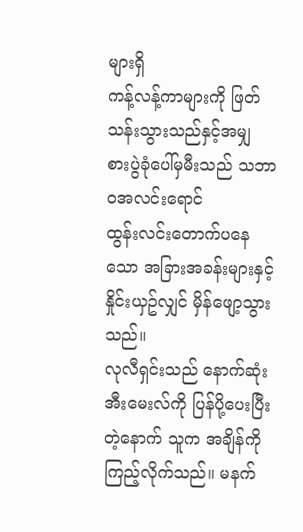များရှိ
ကန့်လန့်ကာများကို ဖြတ်သန်းသွားသည်နှင့်အမျှ စားပွဲခုံပေါ်မှမီးသည် သဘာဝအလင်းရောင်
ထွန်းလင်းတောက်ပနေသော အခြားအခန်းများနှင့် နှိုင်းယှဥ်လျှင် မှိန်ဖျော့သွားသည်။
လုလီရှင်းသည် နောက်ဆုံးအီးမေးလ်ကို ပြန်ပို့ပေးပြီးတဲ့နောက် သူက အချိန်ကို
ကြည့်လိုက်သည်။ မနက်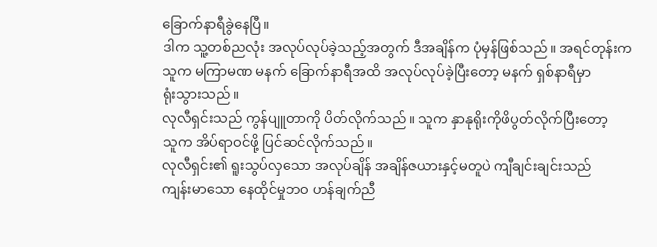ခြောက်နာရီခွဲနေပြီ။
ဒါက သူ့တစ်ညလုံး အလုပ်လုပ်ခဲ့သည့်အတွက် ဒီအချိန်က ပုံမှန်ဖြစ်သည်။ အရင်တုန်းက
သူက မကြာမဏ မနက် ခြောက်နာရီအထိ အလုပ်လုပ်ခဲ့ပြီးတော့ မနက် ရှစ်နာရီမှာ
ရုံးသွားသည်။
လုလီရှင်းသည် ကွန်ပျူတာကို ပိတ်လိုက်သည်။ သူက နှာနုရိုးကိုဖိပွတ်လိုက်ပြီးတော့
သူက အိပ်ရာဝင်ဖို့ ပြင်ဆင်လိုက်သည်။
လုလီရှင်း၏ ရူးသွပ်လှသော အလုပ်ချိန် အချိန်ဇယားနှင့်မတူပဲ ကျီချင်းချင်းသည်
ကျန်းမာသော နေထိုင်မှုဘဝ ဟန်ချက်ညီ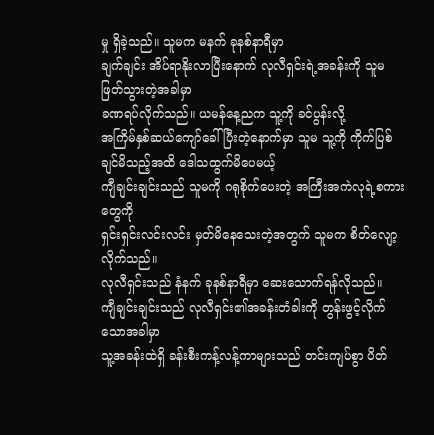မှု ရှိခဲ့သည်။ သူမက မနက် ခုနစ်နာရီမှာ
ချက်ချင်း အိပ်ရာနိုးလာပြီးနောက် လုလီရှင်းရဲ့အခန်းကို သူမဖြတ်သွားတဲ့အခါမှာ
ခဏရပ်လိုက်သည်။ ယမန်နေ့ညက သူ့ကို ခင်ပွန်းလို့
အကြိမ်နှစ်ဆယ်ကျော်ခေါ်ပြီးတဲ့နောက်မှာ သူမ သူ့ကို ကိုက်ပြစ်ချင်မိသည့်အထိ ဒေါသထွက်မိပေမယ့်
ကျီချင်းချင်းသည် သူမကို ဂရုစိုက်ပေးတဲ့ အကြီးအကဲလုရဲ့စကားတွေကို
ရှင်းရှင်းလင်းလင်း မှတ်မိနေသေးတဲ့အတွက် သူမက စိတ်လျော့လိုက်သည်။
လုလီရှင်းသည် နံနက် ခုနစ်နာရီမှာ ဆေးသောက်ရန်လိုသည်။
ကျီချင်းချင်းသည် လုလီရှင်း၏အခန်းတံခါးကို တွန်းဖွင့်လိုက်သောအခါမှာ
သူ့အခန်းထဲရှိ ခန်းစီးကန့်လန့်ကာများသည် တင်းကျပ်စွာ ပိတ်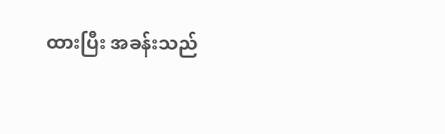ထားပြီး အခန်းသည်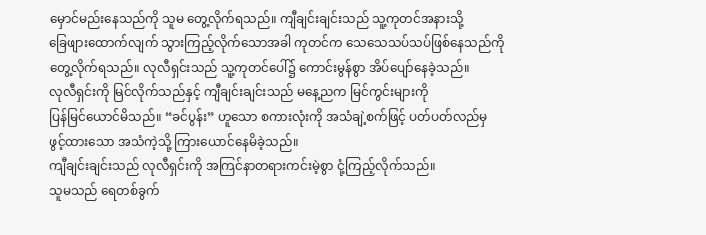မှောင်မည်းနေသည်ကို သူမ တွေ့လိုက်ရသည်။ ကျီချင်းချင်းသည် သူ့ကုတင်အနားသို့
ခြေဖျားထောက်လျက် သွားကြည့်လိုက်သောအခါ ကုတင်က သေသေသပ်သပ်ဖြစ်နေသည်ကို
တွေ့လိုက်ရသည်။ လုလီရှင်းသည် သူ့ကုတင်ပေါ်၌ ကောင်းမွန်စွာ အိပ်ပျော်နေခဲ့သည်။
လုလီရှင်းကို မြင်လိုက်သည်နှင့် ကျီချင်းချင်းသည် မနေ့ညက မြင်ကွင်းများကို
ပြန်မြင်ယောင်မိသည်။ “ခင်ပွန်း” ဟူသော စကားလုံးကို အသံချဲ့စက်ဖြင့် ပတ်ပတ်လည်မှ
ဖွင့်ထားသော အသံကဲ့သို့ ကြားယောင်နေမိခဲ့သည်။
ကျီချင်းချင်းသည် လုလီရှင်းကို အကြင်နာတရားကင်းမဲ့စွာ ငုံ့ကြည့်လိုက်သည်။
သူမသည် ရေတစ်ခွက်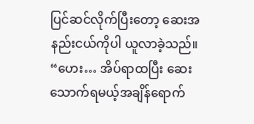ပြင်ဆင်လိုက်ပြီးတော့ ဆေးအနည်းငယ်ကိုပါ ယူလာခဲ့သည်။
“ဟေး… အိပ်ရာထပြီး ဆေးသောက်ရမယ့်အချိန်ရောက်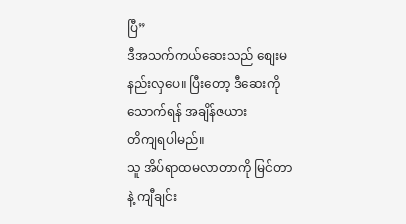ပြီ”
ဒီအသက်ကယ်ဆေးသည် စျေးမနည်းလှပေ။ ပြီးတော့ ဒီဆေးကိုသောက်ရန် အချိန်ဇယား
တိကျရပါမည်။
သူ အိပ်ရာထမလာတာကို မြင်တာနဲ့ ကျီချင်း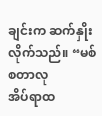ချင်းက ဆက်နှိုးလိုက်သည်။ “မစ်စတာလု
အိပ်ရာထ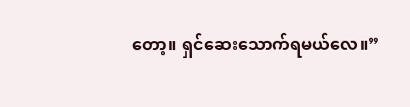တော့။ ရှင်ဆေးသောက်ရမယ်လေ။”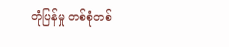တုံပြန်မှု တစ်စုံတစ်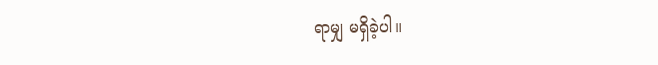ရာမျှ မရှိခဲ့ပါ။